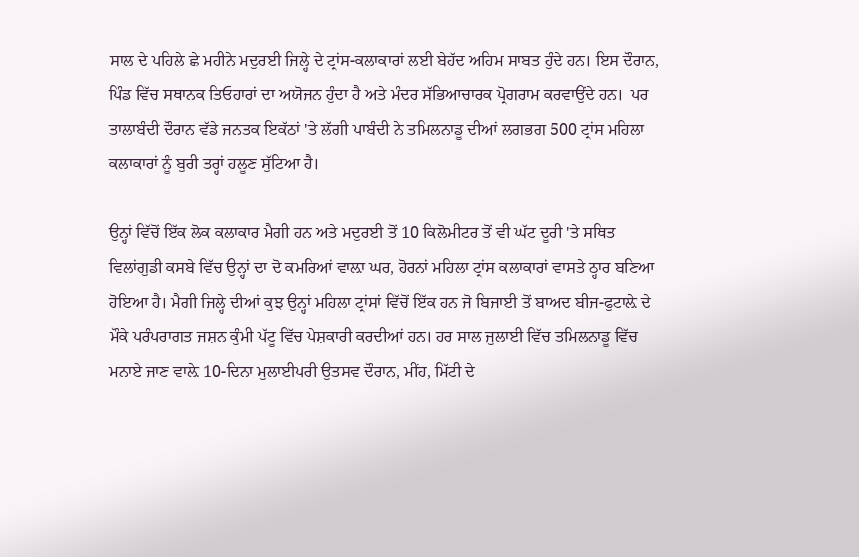ਸਾਲ ਦੇ ਪਹਿਲੇ ਛੇ ਮਹੀਨੇ ਮਦੁਰਈ ਜਿਲ੍ਹੇ ਦੇ ਟ੍ਰਾਂਸ-ਕਲਾਕਾਰਾਂ ਲਈ ਬੇਹੱਦ ਅਹਿਮ ਸਾਬਤ ਹੁੰਦੇ ਹਨ। ਇਸ ਦੌਰਾਨ, ਪਿੰਡ ਵਿੱਚ ਸਥਾਨਕ ਤਿਓਹਾਰਾਂ ਦਾ ਅਯੋਜਨ ਹੁੰਦਾ ਹੈ ਅਤੇ ਮੰਦਰ ਸੱਭਿਆਚਾਰਕ ਪ੍ਰੋਗਰਾਮ ਕਰਵਾਉਂਦੇ ਹਨ।  ਪਰ ਤਾਲਾਬੰਦੀ ਦੌਰਾਨ ਵੱਡੇ ਜਨਤਕ ਇਕੱਠਾਂ 'ਤੇ ਲੱਗੀ ਪਾਬੰਦੀ ਨੇ ਤਮਿਲਨਾਡੂ ਦੀਆਂ ਲਗਭਗ 500 ਟ੍ਰਾਂਸ ਮਹਿਲਾ ਕਲਾਕਾਰਾਂ ਨੂੰ ਬੁਰੀ ਤਰ੍ਹਾਂ ਹਲੂਣ ਸੁੱਟਿਆ ਹੈ।

ਉਨ੍ਹਾਂ ਵਿੱਚੋਂ ਇੱਕ ਲੋਕ ਕਲਾਕਾਰ ਮੈਗੀ ਹਨ ਅਤੇ ਮਦੁਰਈ ਤੋਂ 10 ਕਿਲੋਮੀਟਰ ਤੋਂ ਵੀ ਘੱਟ ਦੂਰੀ 'ਤੇ ਸਥਿਤ ਵਿਲਾਂਗੁਡੀ ਕਸਬੇ ਵਿੱਚ ਉਨ੍ਹਾਂ ਦਾ ਦੋ ਕਮਰਿਆਂ ਵਾਲ਼ਾ ਘਰ, ਹੋਰਨਾਂ ਮਹਿਲਾ ਟ੍ਰਾਂਸ ਕਲਾਕਾਰਾਂ ਵਾਸਤੇ ਠ੍ਹਾਰ ਬਣਿਆ ਹੋਇਆ ਹੈ। ਮੈਗੀ ਜਿਲ੍ਹੇ ਦੀਆਂ ਕੁਝ ਉਨ੍ਹਾਂ ਮਹਿਲਾ ਟ੍ਰਾਂਸਾਂ ਵਿੱਚੋਂ ਇੱਕ ਹਨ ਜੋ ਬਿਜਾਈ ਤੋਂ ਬਾਅਦ ਬੀਜ-ਫੁਟਾਲ਼ੇ ਦੇ ਮੌਕੇ ਪਰੰਪਰਾਗਤ ਜਸ਼ਨ ਕੁੰਮੀ ਪੱਟੂ ਵਿੱਚ ਪੇਸ਼ਕਾਰੀ ਕਰਦੀਆਂ ਹਨ। ਹਰ ਸਾਲ ਜੁਲਾਈ ਵਿੱਚ ਤਮਿਲਨਾਡੂ ਵਿੱਚ ਮਨਾਏ ਜਾਣ ਵਾਲ਼ੇ 10-ਦਿਨਾ ਮੁਲਾਈਪਰੀ ਉਤਸਵ ਦੌਰਾਨ, ਮੀਂਹ, ਮਿੱਟੀ ਦੇ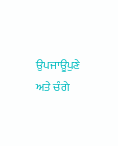ਉਪਜਾਊਪੁਣੇ ਅਤੇ ਚੰਗੇ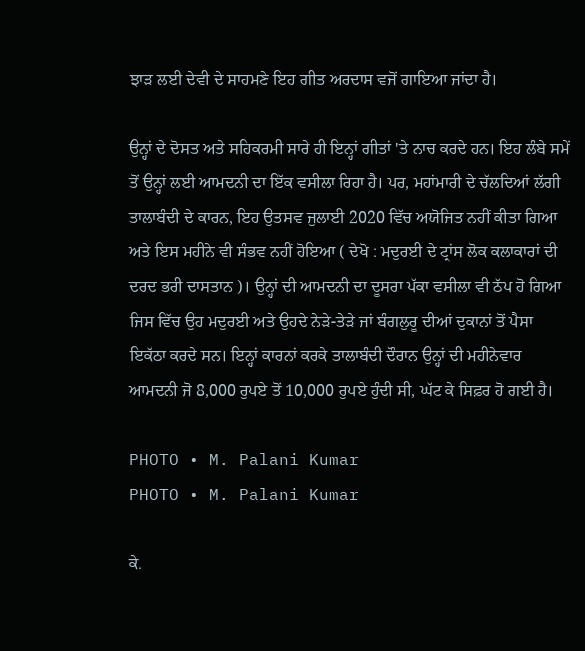ਝਾੜ ਲਈ ਦੇਵੀ ਦੇ ਸਾਹਮਣੇ ਇਹ ਗੀਤ ਅਰਦਾਸ ਵਜੋਂ ਗਾਇਆ ਜਾਂਦਾ ਹੈ।

ਉਨ੍ਹਾਂ ਦੇ ਦੋਸਤ ਅਤੇ ਸਹਿਕਰਮੀ ਸਾਰੇ ਹੀ ਇਨ੍ਹਾਂ ਗੀਤਾਂ 'ਤੇ ਨਾਚ ਕਰਦੇ ਹਨ। ਇਹ ਲੰਬੇ ਸਮੇਂ ਤੋਂ ਉਨ੍ਹਾਂ ਲਈ ਆਮਦਨੀ ਦਾ ਇੱਕ ਵਸੀਲਾ ਰਿਹਾ ਹੈ। ਪਰ, ਮਹਾਂਮਾਰੀ ਦੇ ਚੱਲਦਿਆਂ ਲੱਗੀ ਤਾਲਾਬੰਦੀ ਦੇ ਕਾਰਨ, ਇਹ ਉਤਸਵ ਜੁਲਾਈ 2020 ਵਿੱਚ ਅਯੋਜਿਤ ਨਹੀਂ ਕੀਤਾ ਗਿਆ ਅਤੇ ਇਸ ਮਹੀਨੇ ਵੀ ਸੰਭਵ ਨਹੀਂ ਹੋਇਆ ( ਦੇਖੋ : ਮਦੁਰਈ ਦੇ ਟ੍ਰਾਂਸ ਲੋਕ ਕਲਾਕਾਰਾਂ ਦੀ ਦਰਦ ਭਰੀ ਦਾਸਤਾਨ )। ਉਨ੍ਹਾਂ ਦੀ ਆਮਦਨੀ ਦਾ ਦੂਸਰਾ ਪੱਕਾ ਵਸੀਲਾ ਵੀ ਠੱਪ ਹੋ ਗਿਆ ਜਿਸ ਵਿੱਚ ਉਹ ਮਦੁਰਈ ਅਤੇ ਉਹਦੇ ਨੇੜੇ-ਤੇੜੇ ਜਾਂ ਬੰਗਲੁਰੂ ਦੀਆਂ ਦੁਕਾਨਾਂ ਤੋਂ ਪੈਸਾ ਇਕੱਠਾ ਕਰਦੇ ਸਨ। ਇਨ੍ਹਾਂ ਕਾਰਨਾਂ ਕਰਕੇ ਤਾਲਾਬੰਦੀ ਦੌਰਾਨ ਉਨ੍ਹਾਂ ਦੀ ਮਹੀਨੇਵਾਰ ਆਮਦਨੀ ਜੋ 8,000 ਰੁਪਏ ਤੋਂ 10,000 ਰੁਪਏ ਹੁੰਦੀ ਸੀ, ਘੱਟ ਕੇ ਸਿਫ਼ਰ ਹੋ ਗਈ ਹੈ।

PHOTO • M. Palani Kumar
PHOTO • M. Palani Kumar

ਕੇ.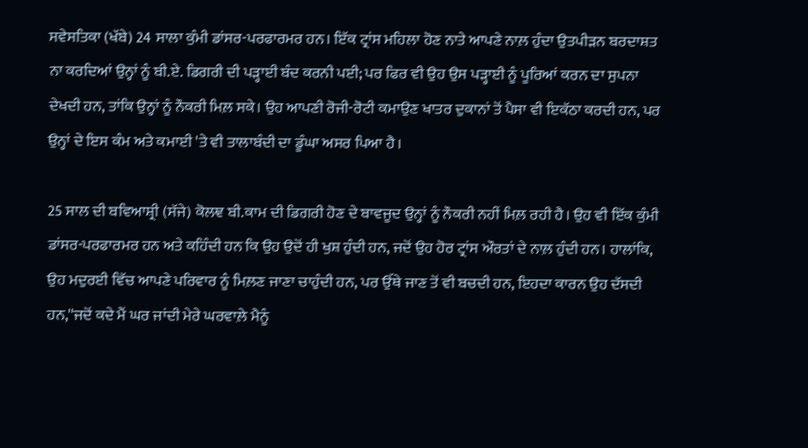ਸਵੇਸਤਿਕਾ (ਖੱਬੇ) 24 ਸਾਲਾ ਕੁੰਮੀ ਡਾਂਸਰ-ਪਰਫਾਰਮਰ ਹਨ। ਇੱਕ ਟ੍ਰਾਂਸ ਮਹਿਲਾ ਹੋਣ ਨਾਤੇ ਆਪਣੇ ਨਾਲ਼ ਹੁੰਦਾ ਉਤਪੀੜਨ ਬਰਦਾਸ਼ਤ ਨਾ ਕਰਦਿਆਂ ਉਨ੍ਹਾਂ ਨੂੰ ਬੀ.ਏ. ਡਿਗਰੀ ਦੀ ਪੜ੍ਹਾਈ ਬੰਦ ਕਰਨੀ ਪਈ; ਪਰ ਫਿਰ ਵੀ ਉਹ ਉਸ ਪੜ੍ਹਾਈ ਨੂੰ ਪੂਰਿਆਂ ਕਰਨ ਦਾ ਸੁਪਨਾ ਦੇਖਦੀ ਹਨ, ਤਾਂਕਿ ਉਨ੍ਹਾਂ ਨੂੰ ਨੌਕਰੀ ਮਿਲ਼ ਸਕੇ। ਉਹ ਆਪਣੀ ਰੋਜੀ-ਰੋਟੀ ਕਮਾਉਣ ਖਾਤਰ ਦੁਕਾਨਾਂ ਤੋਂ ਪੈਸਾ ਵੀ ਇਕੱਠਾ ਕਰਦੀ ਹਨ, ਪਰ ਉਨ੍ਹਾਂ ਦੇ ਇਸ ਕੰਮ ਅਤੇ ਕਮਾਈ 'ਤੇ ਵੀ ਤਾਲਾਬੰਦੀ ਦਾ ਡੂੰਘਾ ਅਸਰ ਪਿਆ ਹੈ।

25 ਸਾਲ ਦੀ ਬਵਿਆਸ਼੍ਰੀ (ਸੱਜੇ) ਕੋਲਞ ਬੀ.ਕਾਮ ਦੀ ਡਿਗਰੀ ਹੋਣ ਦੇ ਬਾਵਜੂਦ ਉਨ੍ਹਾਂ ਨੂੰ ਨੌਕਰੀ ਨਹੀਂ ਮਿਲ਼ ਰਹੀ ਹੈ। ਉਹ ਵੀ ਇੱਕ ਕੁੰਮੀ ਡਾਂਸਰ-ਪਰਫਾਰਮਰ ਹਨ ਅਤੇ ਕਹਿੰਦੀ ਹਨ ਕਿ ਉਹ ਉਦੋਂ ਹੀ ਖੁਸ਼ ਹੁੰਦੀ ਹਨ, ਜਦੋਂ ਉਹ ਹੋਰ ਟ੍ਰਾਂਸ ਔਰਤਾਂ ਦੇ ਨਾਲ਼ ਹੁੰਦੀ ਹਨ। ਹਾਲਾਂਕਿ, ਉਹ ਮਦੁਰਈ ਵਿੱਚ ਆਪਣੇ ਪਰਿਵਾਰ ਨੂੰ ਮਿਲ਼ਣ ਜਾਣਾ ਚਾਹੁੰਦੀ ਹਨ, ਪਰ ਉੱਥੇ ਜਾਣ ਤੋਂ ਵੀ ਬਚਦੀ ਹਨ, ਇਹਦਾ ਕਾਰਨ ਉਹ ਦੱਸਦੀ ਹਨ,''ਜਦੋਂ ਕਦੇ ਮੈਂ ਘਰ ਜਾਂਦੀ ਮੇਰੇ ਘਰਵਾਲ਼ੇ ਮੈਨੂੰ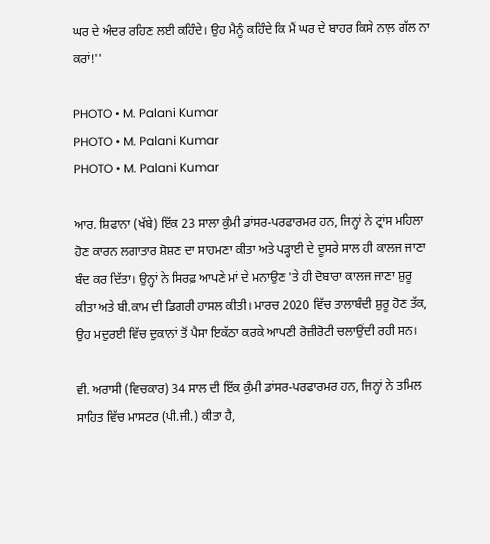ਘਰ ਦੇ ਅੰਦਰ ਰਹਿਣ ਲਈ ਕਹਿੰਦੇ। ਉਹ ਮੈਨੂੰ ਕਹਿੰਦੇ ਕਿ ਮੈਂ ਘਰ ਦੇ ਬਾਹਰ ਕਿਸੇ ਨਾਲ਼ ਗੱਲ ਨਾ ਕਰਾਂ!''

PHOTO • M. Palani Kumar
PHOTO • M. Palani Kumar
PHOTO • M. Palani Kumar

ਆਰ. ਸ਼ਿਫਾਨਾ (ਖੱਬੇ) ਇੱਕ 23 ਸਾਲਾ ਕੁੰਮੀ ਡਾਂਸਰ-ਪਰਫਾਰਮਰ ਹਨ, ਜਿਨ੍ਹਾਂ ਨੇ ਟ੍ਰਾਂਸ ਮਹਿਲਾ ਹੋਣ ਕਾਰਨ ਲਗਾਤਾਰ ਸ਼ੋਸ਼ਣ ਦਾ ਸਾਹਮਣਾ ਕੀਤਾ ਅਤੇ ਪੜ੍ਹਾਈ ਦੇ ਦੂਸਰੇ ਸਾਲ ਹੀ ਕਾਲਜ ਜਾਣਾ ਬੰਦ ਕਰ ਦਿੱਤਾ। ਉਨ੍ਹਾਂ ਨੇ ਸਿਰਫ਼ ਆਪਣੇ ਮਾਂ ਦੇ ਮਨਾਉਣ 'ਤੇ ਹੀ ਦੋਬਾਰਾ ਕਾਲਜ ਜਾਣਾ ਸ਼ੁਰੂ ਕੀਤਾ ਅਤੇ ਬੀ.ਕਾਮ ਦੀ ਡਿਗਰੀ ਹਾਸਲ ਕੀਤੀ। ਮਾਰਚ 2020 ਵਿੱਚ ਤਾਲਾਬੰਦੀ ਸ਼ੁਰੂ ਹੋਣ ਤੱਕ, ਉਹ ਮਦੁਰਈ ਵਿੱਚ ਦੁਕਾਨਾਂ ਤੋਂ ਪੈਸਾ ਇਕੱਠਾ ਕਰਕੇ ਆਪਣੀ ਰੋਜ਼ੀਰੋਟੀ ਚਲਾਉਂਦੀ ਰਹੀ ਸਨ।

ਵੀ. ਅਰਾਸੀ (ਵਿਚਕਾਰ) 34 ਸਾਲ ਦੀ ਇੱਕ ਕੁੰਮੀ ਡਾਂਸਰ-ਪਰਫਾਰਮਰ ਹਨ, ਜਿਨ੍ਹਾਂ ਨੇ ਤਮਿਲ ਸਾਹਿਤ ਵਿੱਚ ਮਾਸਟਰ (ਪੀ.ਜੀ.) ਕੀਤਾ ਹੈ,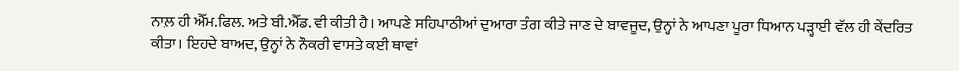ਨਾਲ਼ ਹੀ ਐੱਮ.ਫਿਲ. ਅਤੇ ਬੀ.ਐੱਡ. ਵੀ ਕੀਤੀ ਹੈ। ਆਪਣੇ ਸਹਿਪਾਠੀਆਂ ਦੁਆਰਾ ਤੰਗ ਕੀਤੇ ਜਾਣ ਦੇ ਬਾਵਜੂਦ, ਉਨ੍ਹਾਂ ਨੇ ਆਪਣਾ ਪੂਰਾ ਧਿਆਨ ਪੜ੍ਹਾਈ ਵੱਲ ਹੀ ਕੇਂਦਰਿਤ ਕੀਤਾ। ਇਹਦੇ ਬਾਅਦ, ਉਨ੍ਹਾਂ ਨੇ ਨੌਕਰੀ ਵਾਸਤੇ ਕਈ ਥਾਵਾਂ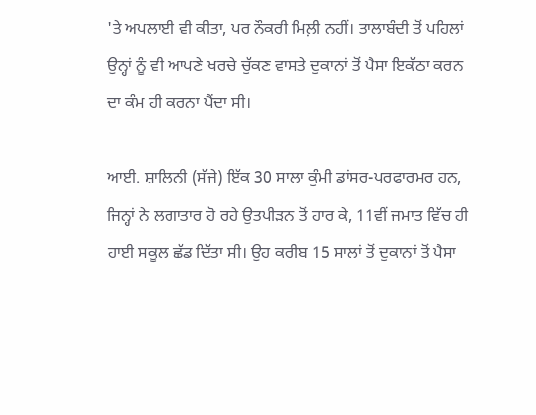'ਤੇ ਅਪਲਾਈ ਵੀ ਕੀਤਾ, ਪਰ ਨੌਕਰੀ ਮਿਲ਼ੀ ਨਹੀਂ। ਤਾਲਾਬੰਦੀ ਤੋਂ ਪਹਿਲਾਂ ਉਨ੍ਹਾਂ ਨੂੰ ਵੀ ਆਪਣੇ ਖਰਚੇ ਚੁੱਕਣ ਵਾਸਤੇ ਦੁਕਾਨਾਂ ਤੋਂ ਪੈਸਾ ਇਕੱਠਾ ਕਰਨ ਦਾ ਕੰਮ ਹੀ ਕਰਨਾ ਪੈਂਦਾ ਸੀ।

ਆਈ. ਸ਼ਾਲਿਨੀ (ਸੱਜੇ) ਇੱਕ 30 ਸਾਲਾ ਕੁੰਮੀ ਡਾਂਸਰ-ਪਰਫਾਰਮਰ ਹਨ, ਜਿਨ੍ਹਾਂ ਨੇ ਲਗਾਤਾਰ ਹੋ ਰਹੇ ਉਤਪੀੜਨ ਤੋਂ ਹਾਰ ਕੇ, 11ਵੀਂ ਜਮਾਤ ਵਿੱਚ ਹੀ ਹਾਈ ਸਕੂਲ ਛੱਡ ਦਿੱਤਾ ਸੀ। ਉਹ ਕਰੀਬ 15 ਸਾਲਾਂ ਤੋਂ ਦੁਕਾਨਾਂ ਤੋਂ ਪੈਸਾ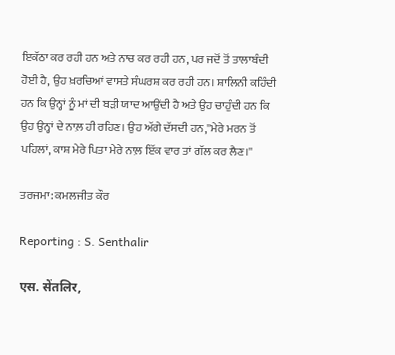ਇਕੱਠਾ ਕਰ ਰਹੀ ਹਨ ਅਤੇ ਨਾਚ ਕਰ ਰਹੀ ਹਨ, ਪਰ ਜਦੋਂ ਤੋਂ ਤਾਲਾਬੰਦੀ ਹੋਈ ਹੈ, ਉਹ ਖ਼ਰਚਿਆਂ ਵਾਸਤੇ ਸੰਘਰਸ਼ ਕਰ ਰਹੀ ਹਨ। ਸ਼ਾਲਿਨੀ ਕਹਿੰਦੀ ਹਨ ਕਿ ਉਨ੍ਹਾਂ ਨੂੰ ਮਾਂ ਦੀ ਬੜੀ ਯਾਦ ਆਉਂਦੀ ਹੈ ਅਤੇ ਉਹ ਚਾਹੁੰਦੀ ਹਨ ਕਿ ਉਹ ਉਨ੍ਹਾਂ ਦੇ ਨਾਲ਼ ਹੀ ਰਹਿਣ। ਉਹ ਅੱਗੇ ਦੱਸਦੀ ਹਨ,''ਮੇਰੇ ਮਰਨ ਤੋਂ ਪਹਿਲਾਂ, ਕਾਸ਼ ਮੇਰੇ ਪਿਤਾ ਮੇਰੇ ਨਾਲ਼ ਇੱਕ ਵਾਰ ਤਾਂ ਗੱਲ ਕਰ ਲੈਣ।''

ਤਰਜਮਾ: ਕਮਲਜੀਤ ਕੌਰ

Reporting : S. Senthalir

एस. सेंतलिर,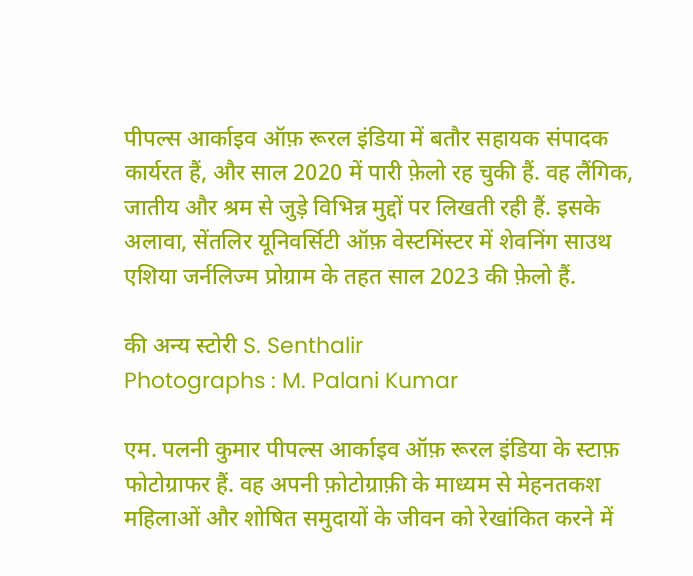पीपल्स आर्काइव ऑफ़ रूरल इंडिया में बतौर सहायक संपादक कार्यरत हैं, और साल 2020 में पारी फ़ेलो रह चुकी हैं. वह लैंगिक, जातीय और श्रम से जुड़े विभिन्न मुद्दों पर लिखती रही हैं. इसके अलावा, सेंतलिर यूनिवर्सिटी ऑफ़ वेस्टमिंस्टर में शेवनिंग साउथ एशिया जर्नलिज्म प्रोग्राम के तहत साल 2023 की फ़ेलो हैं.

की अन्य स्टोरी S. Senthalir
Photographs : M. Palani Kumar

एम. पलनी कुमार पीपल्स आर्काइव ऑफ़ रूरल इंडिया के स्टाफ़ फोटोग्राफर हैं. वह अपनी फ़ोटोग्राफ़ी के माध्यम से मेहनतकश महिलाओं और शोषित समुदायों के जीवन को रेखांकित करने में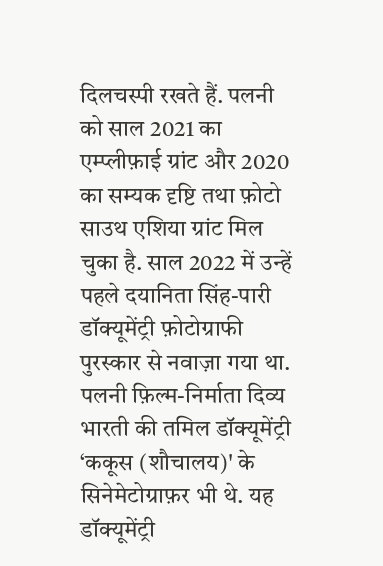दिलचस्पी रखते हैं. पलनी को साल 2021 का एम्प्लीफ़ाई ग्रांट और 2020 का सम्यक दृष्टि तथा फ़ोटो साउथ एशिया ग्रांट मिल चुका है. साल 2022 में उन्हें पहले दयानिता सिंह-पारी डॉक्यूमेंट्री फ़ोटोग्राफी पुरस्कार से नवाज़ा गया था. पलनी फ़िल्म-निर्माता दिव्य भारती की तमिल डॉक्यूमेंट्री ‘ककूस (शौचालय)' के सिनेमेटोग्राफ़र भी थे. यह डॉक्यूमेंट्री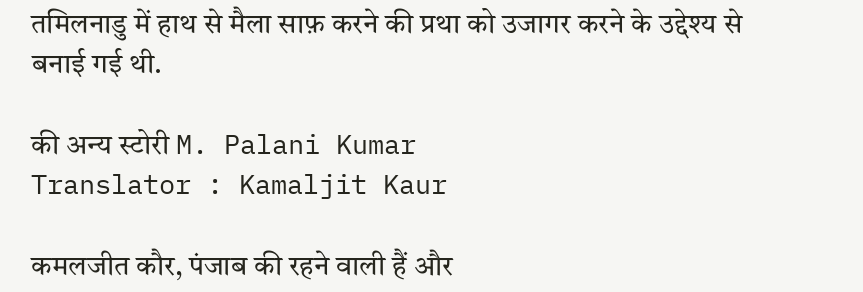तमिलनाडु में हाथ से मैला साफ़ करने की प्रथा को उजागर करने के उद्देश्य से बनाई गई थी.

की अन्य स्टोरी M. Palani Kumar
Translator : Kamaljit Kaur

कमलजीत कौर, पंजाब की रहने वाली हैं और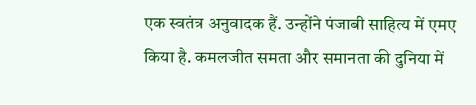एक स्वतंत्र अनुवादक हैं. उन्होंने पंजाबी साहित्य में एमए किया है. कमलजीत समता और समानता की दुनिया में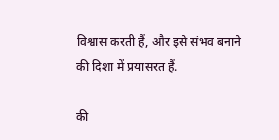विश्वास करती हैं, और इसे संभव बनाने की दिशा में प्रयासरत हैं.

की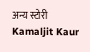अन्य स्टोरी Kamaljit Kaur